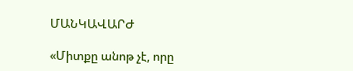ՄԱՆԿԱՎԱՐԺ

«Միտքը անոթ չէ, որը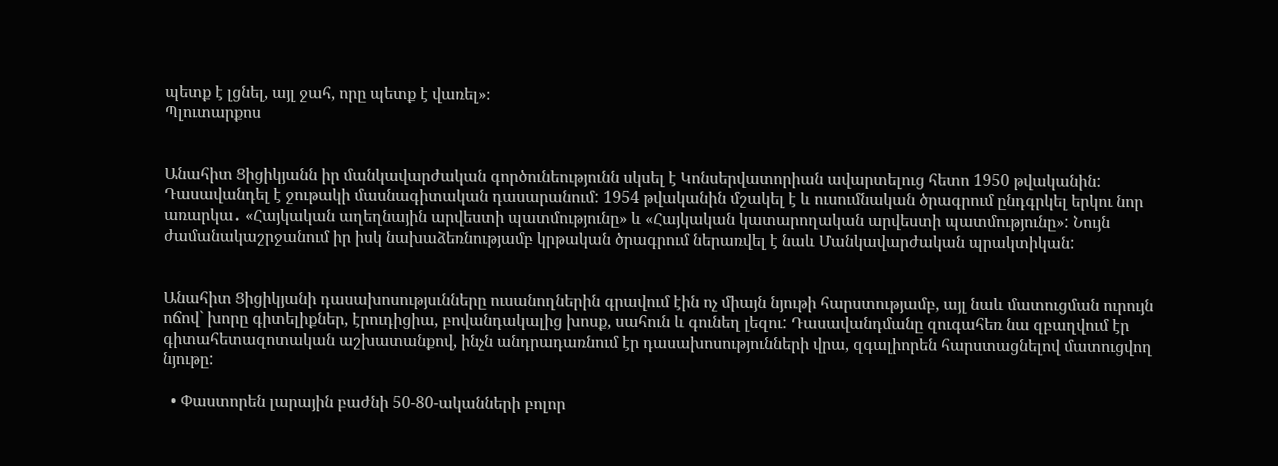պետք է լցնել, այլ ջահ, որը պետք է վառել»։
Պլուտարքոս


Անահիտ Ցիցիկյանն իր մանկավարժական գործունեությունն սկսել է Կոնսերվատորիան ավարտելուց հետո 1950 թվականին: Դասավանդել է ջութակի մասնագիտական դասարանում: 1954 թվականին մշակել է և ուսումնական ծրագրում ընդգրկել երկու նոր առարկա․ «Հայկական աղեղնային արվեստի պատմությունը» և «Հայկական կատարողական արվեստի պատմությունը»: Նույն ժամանակաշրջանում իր իսկ նախաձեռնությամբ կրթական ծրագրում ներառվել է նաև Մանկավարժական պրակտիկան:


Անահիտ Ցիցիկյանի դասախոսությսւնները ուսանողներին գրավում էին ոչ միայն նյութի հարստությամբ, այլ նաև մատուցման ուրույն ոճով` խորը գիտելիքներ, էրուդիցիա, բովանդակալից խոսք, սահուն և գունեղ լեզու: Դասավանդմանը զուգահեռ նա զբաղվում էր գիտահետազոտական աշխատանքով, ինչն անդրադառնում էր դասախոսությունների վրա, զգալիորեն հարստացնելով մատուցվող նյութը:

  • Փաստորեն լարային բաժնի 50-80-ականների բոլոր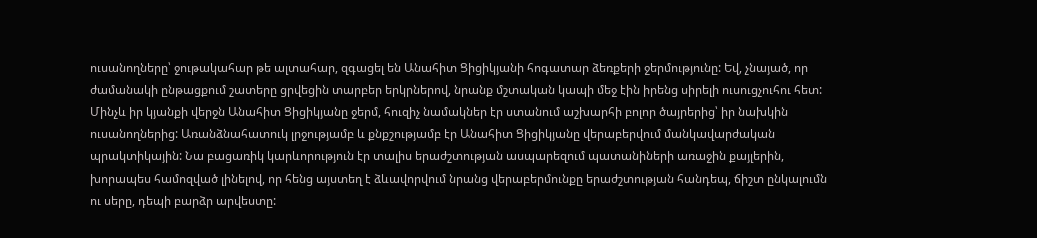ուսանողները՝ ջութակահար թե ալտահար, զգացել են Անահիտ Ցիցիկյանի հոգատար ձեռքերի ջերմությունը: Եվ, չնայած, որ ժամանակի ընթացքում շատերը ցրվեցին տարբեր երկրներով, նրանք մշտական կապի մեջ էին իրենց սիրելի ուսուցչուհու հետ: Մինչև իր կյանքի վերջն Անահիտ Ցիցիկյանը ջերմ, հուզիչ նամակներ էր ստանում աշխարհի բոլոր ծայրերից՝ իր նախկին ուսանողներից: Առանձնահատուկ լրջությամբ և քնքշությամբ էր Անահիտ Ցիցիկյանը վերաբերվում մանկավարժական պրակտիկային: Նա բացառիկ կարևորություն էր տալիս երաժշտության ասպարեզում պատանիների առաջին քայլերին, խորապես համոզված լինելով, որ հենց այստեղ է ձևավորվում նրանց վերաբերմունքը երաժշտության հանդեպ, ճիշտ ընկալումն ու սերը, դեպի բարձր արվեստը: